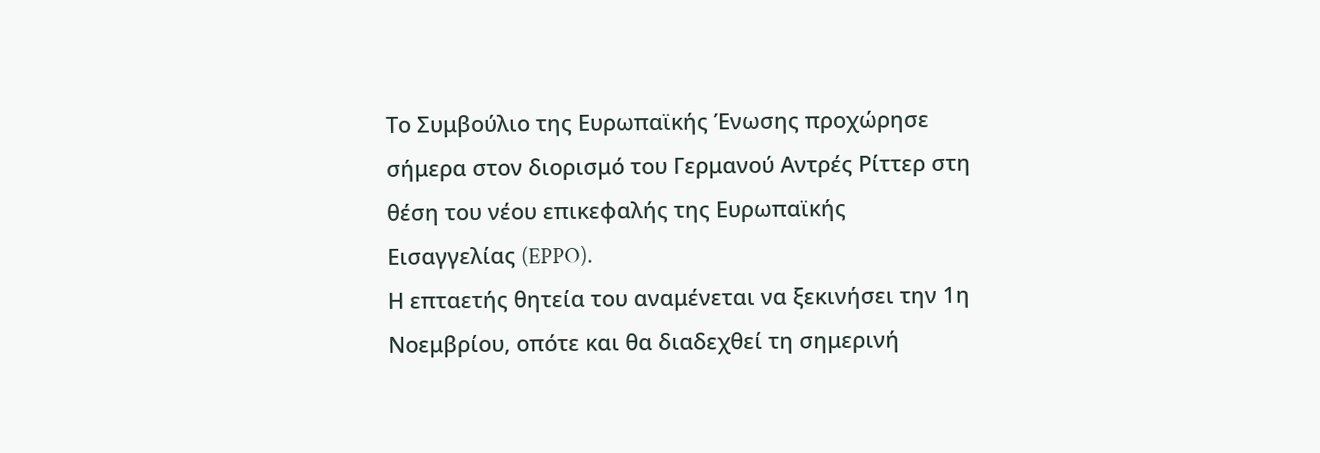Το Συμβούλιο της Ευρωπαϊκής Ένωσης προχώρησε σήμερα στον διορισμό του Γερμανού Αντρές Ρίττερ στη θέση του νέου επικεφαλής της Ευρωπαϊκής Εισαγγελίας (EPPO).
Η επταετής θητεία του αναμένεται να ξεκινήσει την 1η Νοεμβρίου, οπότε και θα διαδεχθεί τη σημερινή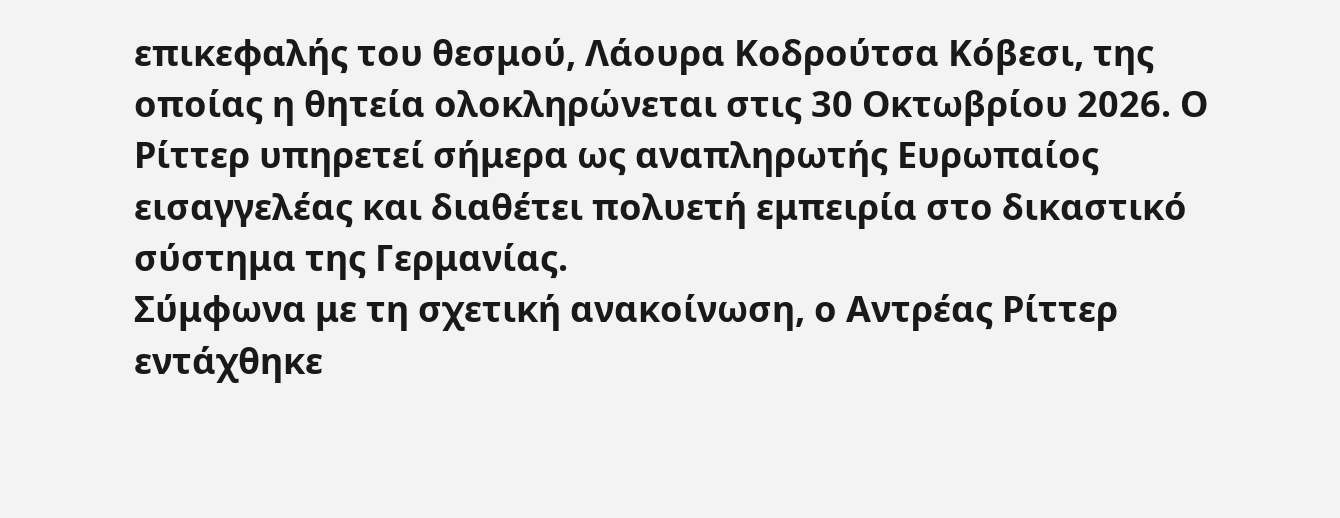επικεφαλής του θεσμού, Λάουρα Κοδρούτσα Κόβεσι, της οποίας η θητεία ολοκληρώνεται στις 30 Οκτωβρίου 2026. Ο Ρίττερ υπηρετεί σήμερα ως αναπληρωτής Ευρωπαίος εισαγγελέας και διαθέτει πολυετή εμπειρία στο δικαστικό σύστημα της Γερμανίας.
Σύμφωνα με τη σχετική ανακοίνωση, ο Αντρέας Ρίττερ εντάχθηκε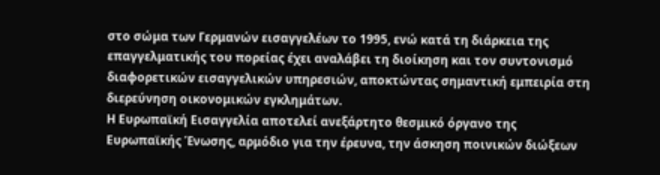στο σώμα των Γερμανών εισαγγελέων το 1995, ενώ κατά τη διάρκεια της επαγγελματικής του πορείας έχει αναλάβει τη διοίκηση και τον συντονισμό διαφορετικών εισαγγελικών υπηρεσιών, αποκτώντας σημαντική εμπειρία στη διερεύνηση οικονομικών εγκλημάτων.
Η Ευρωπαϊκή Εισαγγελία αποτελεί ανεξάρτητο θεσμικό όργανο της Ευρωπαϊκής Ένωσης, αρμόδιο για την έρευνα, την άσκηση ποινικών διώξεων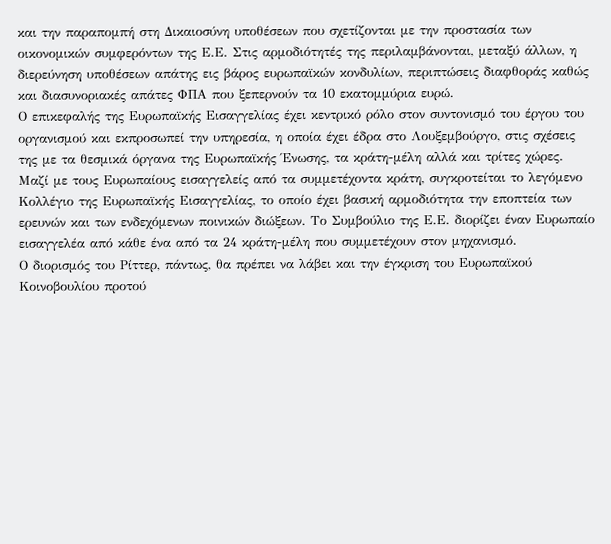και την παραπομπή στη Δικαιοσύνη υποθέσεων που σχετίζονται με την προστασία των οικονομικών συμφερόντων της Ε.Ε. Στις αρμοδιότητές της περιλαμβάνονται, μεταξύ άλλων, η διερεύνηση υποθέσεων απάτης εις βάρος ευρωπαϊκών κονδυλίων, περιπτώσεις διαφθοράς καθώς και διασυνοριακές απάτες ΦΠΑ που ξεπερνούν τα 10 εκατομμύρια ευρώ.
Ο επικεφαλής της Ευρωπαϊκής Εισαγγελίας έχει κεντρικό ρόλο στον συντονισμό του έργου του οργανισμού και εκπροσωπεί την υπηρεσία, η οποία έχει έδρα στο Λουξεμβούργο, στις σχέσεις της με τα θεσμικά όργανα της Ευρωπαϊκής Ένωσης, τα κράτη-μέλη αλλά και τρίτες χώρες.
Μαζί με τους Ευρωπαίους εισαγγελείς από τα συμμετέχοντα κράτη, συγκροτείται το λεγόμενο Κολλέγιο της Ευρωπαϊκής Εισαγγελίας, το οποίο έχει βασική αρμοδιότητα την εποπτεία των ερευνών και των ενδεχόμενων ποινικών διώξεων. Το Συμβούλιο της Ε.Ε. διορίζει έναν Ευρωπαίο εισαγγελέα από κάθε ένα από τα 24 κράτη-μέλη που συμμετέχουν στον μηχανισμό.
Ο διορισμός του Ρίττερ, πάντως, θα πρέπει να λάβει και την έγκριση του Ευρωπαϊκού Κοινοβουλίου προτού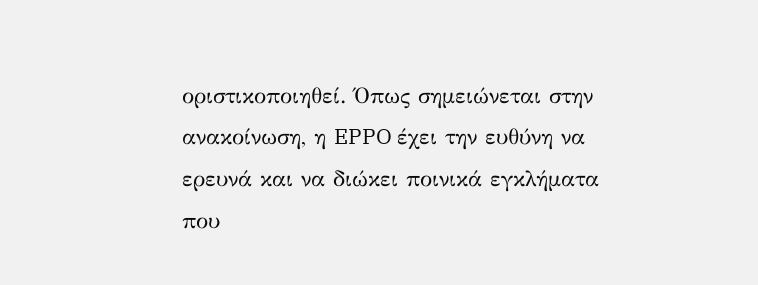οριστικοποιηθεί. Όπως σημειώνεται στην ανακοίνωση, η EPPO έχει την ευθύνη να ερευνά και να διώκει ποινικά εγκλήματα που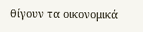θίγουν τα οικονομικά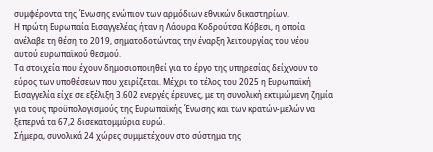συμφέροντα της Ένωσης ενώπιον των αρμόδιων εθνικών δικαστηρίων.
Η πρώτη Ευρωπαία Εισαγγελέας ήταν η Λάουρα Κοδρούτσα Κόβεσι, η οποία ανέλαβε τη θέση το 2019, σηματοδοτώντας την έναρξη λειτουργίας του νέου αυτού ευρωπαϊκού θεσμού.
Τα στοιχεία που έχουν δημοσιοποιηθεί για το έργο της υπηρεσίας δείχνουν το εύρος των υποθέσεων που χειρίζεται. Μέχρι το τέλος του 2025 η Ευρωπαϊκή Εισαγγελία είχε σε εξέλιξη 3.602 ενεργές έρευνες, με τη συνολική εκτιμώμενη ζημία για τους προϋπολογισμούς της Ευρωπαϊκής Ένωσης και των κρατών-μελών να ξεπερνά τα 67,2 δισεκατομμύρια ευρώ.
Σήμερα, συνολικά 24 χώρες συμμετέχουν στο σύστημα της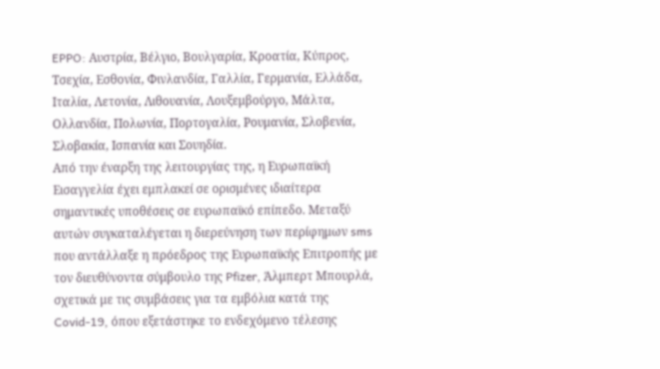EPPO: Αυστρία, Βέλγιο, Βουλγαρία, Κροατία, Κύπρος, Τσεχία, Εσθονία, Φινλανδία, Γαλλία, Γερμανία, Ελλάδα, Ιταλία, Λετονία, Λιθουανία, Λουξεμβούργο, Μάλτα, Ολλανδία, Πολωνία, Πορτογαλία, Ρουμανία, Σλοβενία, Σλοβακία, Ισπανία και Σουηδία.
Από την έναρξη της λειτουργίας της, η Ευρωπαϊκή Εισαγγελία έχει εμπλακεί σε ορισμένες ιδιαίτερα σημαντικές υποθέσεις σε ευρωπαϊκό επίπεδο. Μεταξύ αυτών συγκαταλέγεται η διερεύνηση των περίφημων sms που αντάλλαξε η πρόεδρος της Ευρωπαϊκής Επιτροπής με τον διευθύνοντα σύμβουλο της Pfizer, Άλμπερτ Μπουρλά, σχετικά με τις συμβάσεις για τα εμβόλια κατά της Covid-19, όπου εξετάστηκε το ενδεχόμενο τέλεσης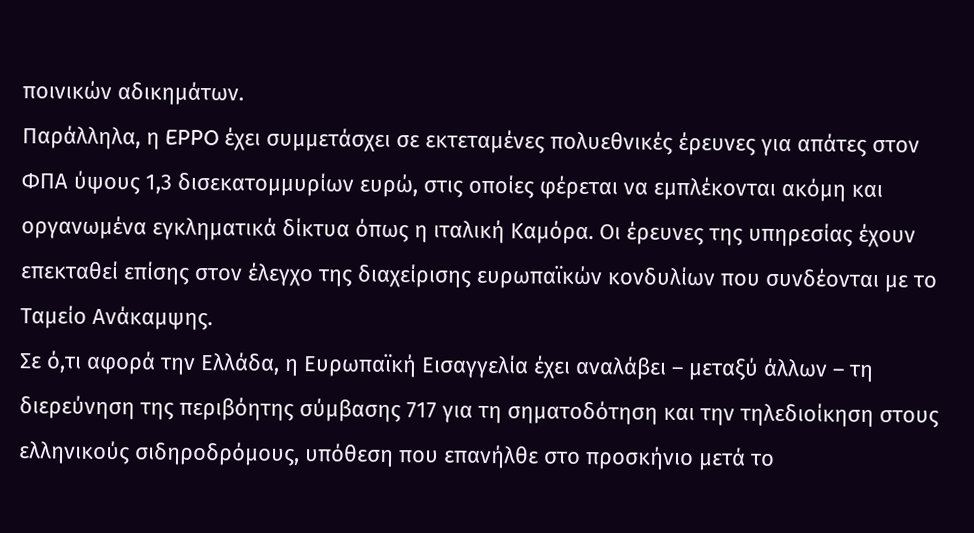ποινικών αδικημάτων.
Παράλληλα, η EPPO έχει συμμετάσχει σε εκτεταμένες πολυεθνικές έρευνες για απάτες στον ΦΠΑ ύψους 1,3 δισεκατομμυρίων ευρώ, στις οποίες φέρεται να εμπλέκονται ακόμη και οργανωμένα εγκληματικά δίκτυα όπως η ιταλική Καμόρα. Οι έρευνες της υπηρεσίας έχουν επεκταθεί επίσης στον έλεγχο της διαχείρισης ευρωπαϊκών κονδυλίων που συνδέονται με το Ταμείο Ανάκαμψης.
Σε ό,τι αφορά την Ελλάδα, η Ευρωπαϊκή Εισαγγελία έχει αναλάβει – μεταξύ άλλων – τη διερεύνηση της περιβόητης σύμβασης 717 για τη σηματοδότηση και την τηλεδιοίκηση στους ελληνικούς σιδηροδρόμους, υπόθεση που επανήλθε στο προσκήνιο μετά το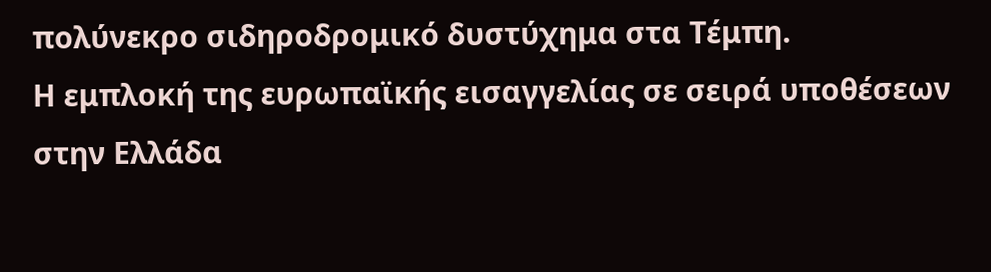πολύνεκρο σιδηροδρομικό δυστύχημα στα Τέμπη.
Η εμπλοκή της ευρωπαϊκής εισαγγελίας σε σειρά υποθέσεων στην Ελλάδα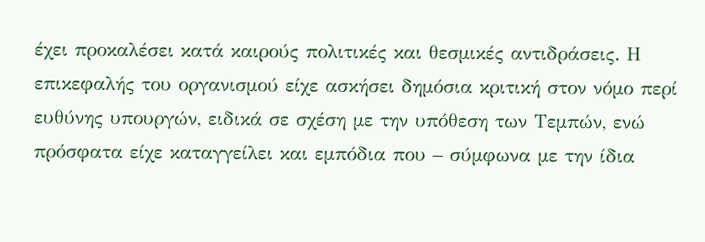έχει προκαλέσει κατά καιρούς πολιτικές και θεσμικές αντιδράσεις. Η επικεφαλής του οργανισμού είχε ασκήσει δημόσια κριτική στον νόμο περί ευθύνης υπουργών, ειδικά σε σχέση με την υπόθεση των Τεμπών, ενώ πρόσφατα είχε καταγγείλει και εμπόδια που – σύμφωνα με την ίδια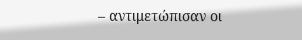– αντιμετώπισαν οι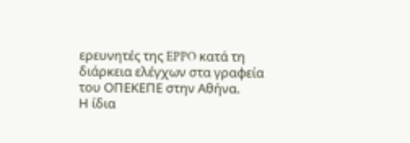ερευνητές της EPPO κατά τη διάρκεια ελέγχων στα γραφεία του ΟΠΕΚΕΠΕ στην Αθήνα.
Η ίδια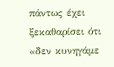πάντως έχει ξεκαθαρίσει ότι «δεν κυνηγάμε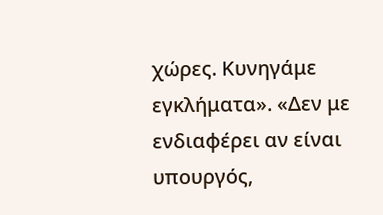χώρες. Κυνηγάμε εγκλήματα». «Δεν με ενδιαφέρει αν είναι υπουργός,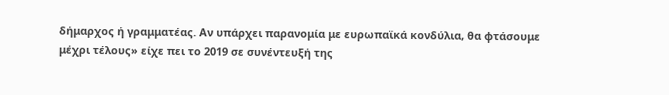δήμαρχος ή γραμματέας. Αν υπάρχει παρανομία με ευρωπαϊκά κονδύλια, θα φτάσουμε μέχρι τέλους» είχε πει το 2019 σε συνέντευξή της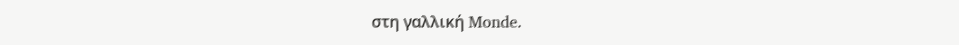στη γαλλική Monde.